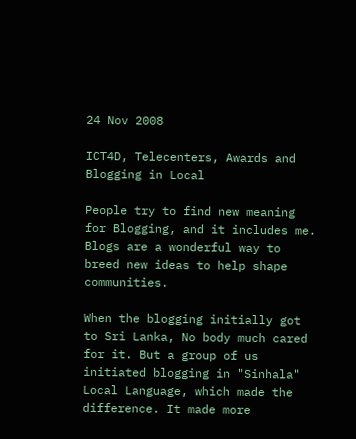24 Nov 2008

ICT4D, Telecenters, Awards and Blogging in Local

People try to find new meaning for Blogging, and it includes me. Blogs are a wonderful way to breed new ideas to help shape communities.

When the blogging initially got to Sri Lanka, No body much cared for it. But a group of us initiated blogging in "Sinhala" Local Language, which made the difference. It made more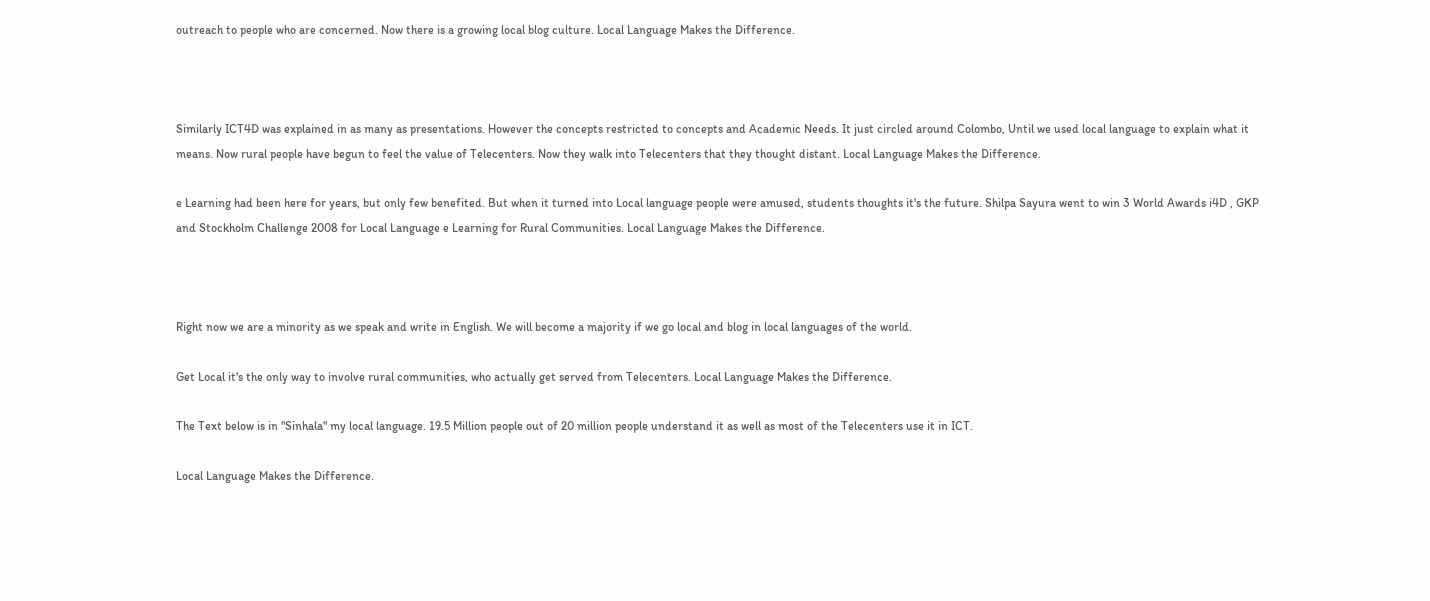outreach to people who are concerned. Now there is a growing local blog culture. Local Language Makes the Difference.



Similarly ICT4D was explained in as many as presentations. However the concepts restricted to concepts and Academic Needs. It just circled around Colombo, Until we used local language to explain what it means. Now rural people have begun to feel the value of Telecenters. Now they walk into Telecenters that they thought distant. Local Language Makes the Difference.

e Learning had been here for years, but only few benefited. But when it turned into Local language people were amused, students thoughts it's the future. Shilpa Sayura went to win 3 World Awards i4D , GKP and Stockholm Challenge 2008 for Local Language e Learning for Rural Communities. Local Language Makes the Difference.



Right now we are a minority as we speak and write in English. We will become a majority if we go local and blog in local languages of the world.

Get Local it's the only way to involve rural communities, who actually get served from Telecenters. Local Language Makes the Difference.

The Text below is in "Sinhala" my local language. 19.5 Million people out of 20 million people understand it as well as most of the Telecenters use it in ICT.

Local Language Makes the Difference.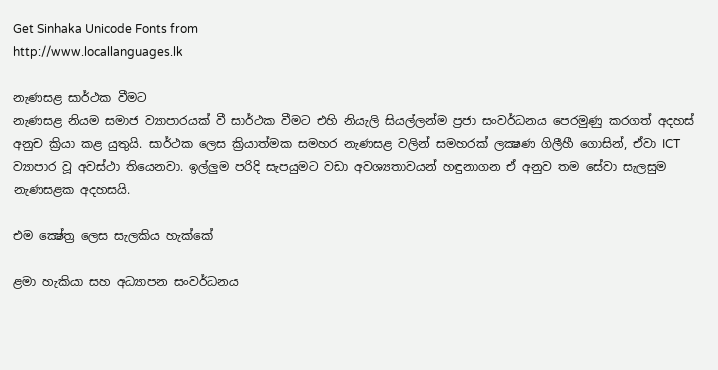Get Sinhaka Unicode Fonts from
http://www.locallanguages.lk

නැණසළ සාර්ථක වීමට
නැණසළ නියම සමාජ ව්‍යාපාරයක් වී සාර්ථක වීමට එහි නියැලි සියල්ලන්ම ප්‍රජා සංවර්ධනය පෙරමුණු කරගත් අදහස් අනුච ක්‍රියා කළ යුතුයි. සාර්ථක ලෙස ක්‍රියාත්මක සමහර නැණසළ වලින් සමහරක් ලක්‍ෂණ ගිලීහී ගොසින්, ඒවා ICT ව්‍යාපාර වූ අවස්ථා තියෙනවා. ඉල්ලුම පරිදි සැපයුමට වඩා අවශ්‍යතාවයන් හඳුනාගන ඒ අනුව තම සේවා සැලසුම නැණසළක අදහසයි.

එම ක්‍ෂේත්‍ර ලෙස සැලකිය හැක්කේ

ළමා හැකියා සහ අධ්‍යාපන සංවර්ධනය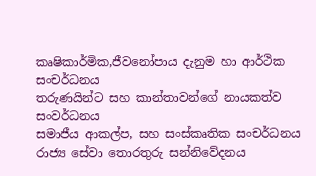කෘෂිකාර්මික,ජීවනෝපාය දැනුම හා ආර්ථික සංචර්ධනය
තරුණයින්ට සහ කාන්තාවන්ගේ නායකත්ව සංවර්ධනය
සමාජීය ආකල්ප, සහ සංස්කෘතික සංචර්ධනය
රාජ්‍ය සේවා තොරතුරු සන්නිවේදනය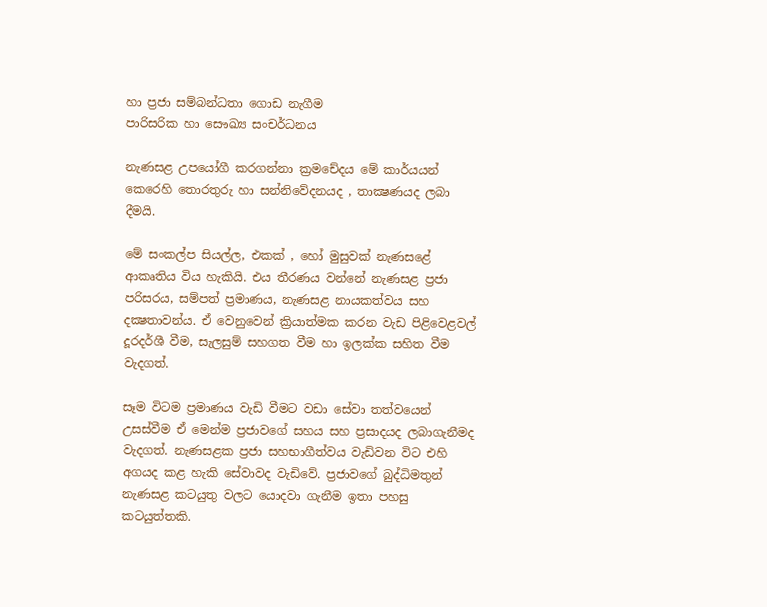හා ප්‍රජා සම්බන්ධතා ගොඩ නැගීම
පාරිසරික හා සෞඛ්‍ය සංචර්ධනය

නැණසළ උපයෝගී කරගන්නා ක්‍රමචේදය මේ කාර්යයන් කෙරෙහි තොරතුරු හා සන්නිවේදනයද , තාක්‍ෂණයද ලබා දීමයි.

මේ සංකල්ප සියල්ල, එකක් , හෝ මුසුවක් නැණසළේ ආකෘතිය විය හැකියි. එය තීරණය වන්නේ නැණසළ ප්‍රජා පරිසරය, සම්පත් ප්‍රමාණය, නැණසළ නායකත්වය සහ දක්‍ෂතාවන්ය. ඒ වෙනුවෙන් ක්‍රියාත්මක කරන වැඩ පිළිවෙළවල් දූරදර්ශී වීම, සැලසුම් සහගත වීම හා ඉලක්ක සහිත වීම වැදගත්.

සෑම විටම ප්‍රමාණය වැඩි වීමට වඩා සේවා තත්වයෙන් උසස්වීම ඒ මෙන්ම ප්‍රජාවගේ සහය සහ ප්‍රසාදයද ලබාගැනීමද වැදගත්. නැණසළක ප්‍රජා සහභාගීත්වය වැඩිවන විට එහි අගයද කළ හැකි සේවාවද වැඩිවේ. ප්‍රජාවගේ බුද්ධිමතුන් නැණසළ කටයුතු වලට යොදවා ගැනීම ඉතා පහසු කටයුත්තකි.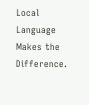Local Language Makes the Difference.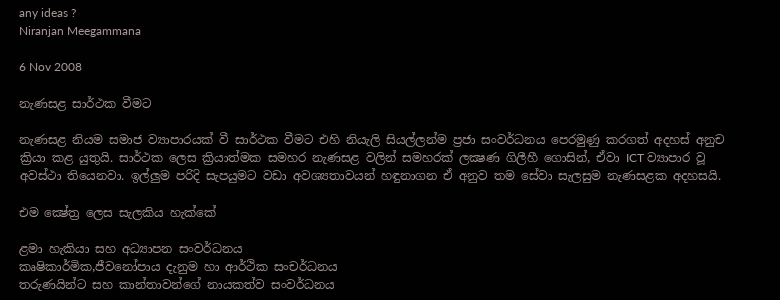any ideas ?
Niranjan Meegammana

6 Nov 2008

නැණසළ සාර්ථක වීමට

නැණසළ නියම සමාජ ව්‍යාපාරයක් වී සාර්ථක වීමට එහි නියැලි සියල්ලන්ම ප්‍රජා සංවර්ධනය පෙරමුණු කරගත් අදහස් අනුච ක්‍රියා කළ යුතුයි. සාර්ථක ලෙස ක්‍රියාත්මක සමහර නැණසළ වලින් සමහරක් ලක්‍ෂණ ගිලීහී ගොසින්, ඒවා ICT ව්‍යාපාර වූ අවස්ථා තියෙනවා. ඉල්ලුම පරිදි සැපයුමට වඩා අවශ්‍යතාවයන් හඳුනාගන ඒ අනුව තම සේවා සැලසුම නැණසළක අදහසයි.

එම ක්‍ෂේත්‍ර ලෙස සැලකිය හැක්කේ

ළමා හැකියා සහ අධ්‍යාපන සංවර්ධනය
කෘෂිකාර්මික,ජීවනෝපාය දැනුම හා ආර්ථික සංචර්ධනය
තරුණයින්ට සහ කාන්තාවන්ගේ නායකත්ව සංවර්ධනය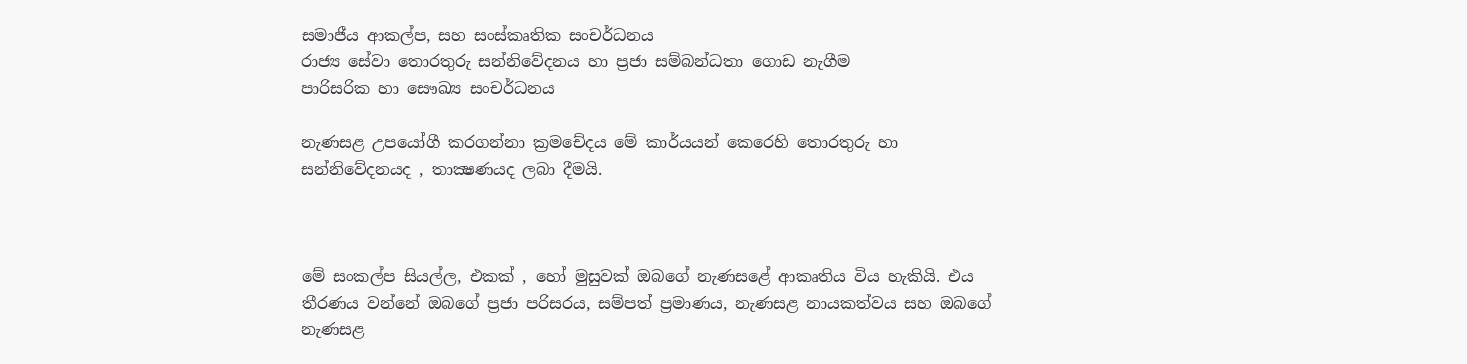සමාජීය ආකල්ප, සහ සංස්කෘතික සංචර්ධනය
රාජ්‍ය සේවා තොරතුරු සන්නිවේදනය හා ප්‍රජා සම්බන්ධතා ගොඩ නැගීම
පාරිසරික හා සෞඛ්‍ය සංචර්ධනය

නැණසළ උපයෝගී කරගන්නා ක්‍රමචේදය මේ කාර්යයන් කෙරෙහි තොරතුරු හා සන්නිවේදනයද , තාක්‍ෂණයද ලබා දීමයි.



මේ සංකල්ප සියල්ල, එකක් , හෝ මුසුවක් ඔබගේ නැණසළේ ආකෘතිය විය හැකියි. එය තීරණය වන්නේ ඔබගේ ප්‍රජා පරිසරය, සම්පත් ප්‍රමාණය, නැණසළ නායකත්වය සහ ඔබගේ නැණසළ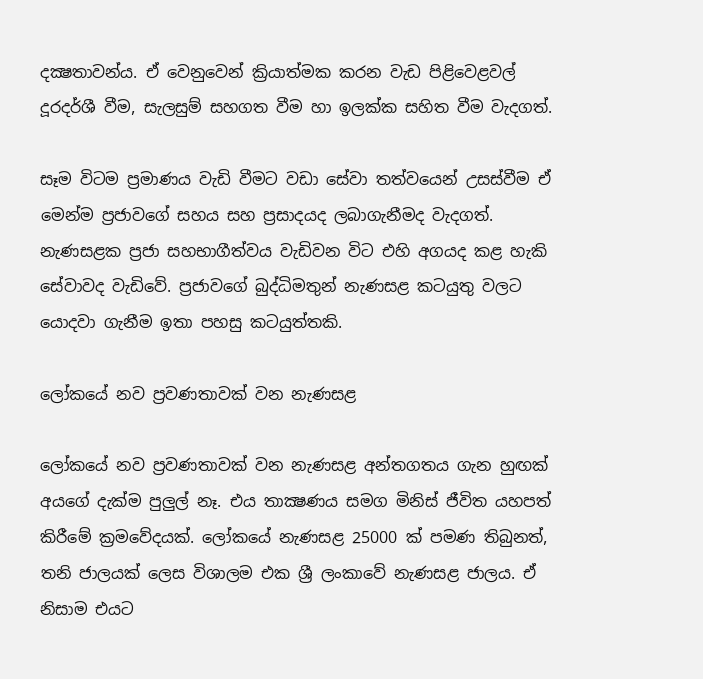දක්‍ෂතාවන්ය. ඒ වෙනුවෙන් ක්‍රියාත්මක කරන වැඩ පිළිවෙළවල් දූරදර්ශී වීම, සැලසුම් සහගත වීම හා ඉලක්ක සහිත වීම වැදගත්.

සෑම විටම ප්‍රමාණය වැඩි වීමට වඩා සේවා තත්වයෙන් උසස්වීම ඒ මෙන්ම ප්‍රජාවගේ සහය සහ ප්‍රසාදයද ලබාගැනීමද වැදගත්. නැණසළක ප්‍රජා සහභාගීත්වය වැඩිවන විට එහි අගයද කළ හැකි සේවාවද වැඩිවේ. ප්‍රජාවගේ බුද්ධිමතුන් නැණසළ කටයුතු වලට යොදවා ගැනීම ඉතා පහසු කටයුත්තකි.

ලෝකයේ නව ප්‍රවණතාවක් වන නැණසළ

ලෝකයේ නව ප්‍රවණතාවක් වන නැණසළ අන්තගතය ගැන හුඟක් අයගේ දැක්ම පුලුල් නෑ. එය තාක්‍ෂණය සමග මිනිස් ජීවිත යහපත් කිරීමේ ක්‍රමවේදයක්. ලෝකයේ නැණසළ 25000 ක් පමණ තිබුනත්, තනි ජාලයක් ලෙස විශාලම එක ශ්‍රී ලංකාවේ නැණසළ ජාලය. ඒ නිසාම එයට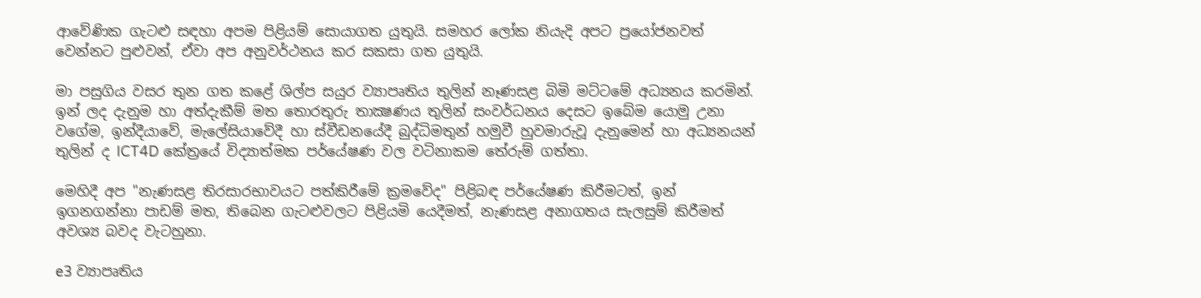ආවේණික ගැටළු සඳහා අපම පිළියම් සොයාගත යුතුයි. සමහර ලෝක නියැදි අපට ප්‍රයෝජනවත් වෙන්නට පුළුවන්, ඒවා අප අනුවර්ථනය කර සකසා ගත යුතුයි.

මා පසුගිය වසර තුන ගත කළේ ශිල්ප සයුර ව්‍යාපෘතිය තුලින් නෑණසළ බිමි මට්ටමේ අධ්‍යනය කරමින්. ඉන් ලද දැනුම හා අත්දැකීම් මත තොරතුරු තාක්‍ෂණය තුලින් සංවර්ධනය දෙසට ඉබේම යොමු උනා වගේම, ඉන්දීයාවේ, මැලේසියාවේදී හා ස්වීඩනයේදී බුද්ධිමතුන් හමුවී හුවමාරුවූ දැනුමෙන් හා අධ්‍යනයන් තුලින් ද ICT4D කේත්‍රයේ විද්‍යාත්මක පර්යේෂණ වල වටිනාකම තේරුම් ගත්තා.

මෙහිදී අප "නැණසළ තිරසාරභාවයට පත්කිරීමේ ක්‍රමවේද" පිළිබඳ පර්යේෂණ කිරීමටත්, ඉන් ඉගනගන්නා පාඩම් මත, තිබෙන ගැටළුවලට පිළියමි යෙදීමත්, නැණසළ අනාගතය සැලසුම් කිරීමත් අවශ්‍ය බවද වැටහුනා.

e3 ව්‍යාපෘතිය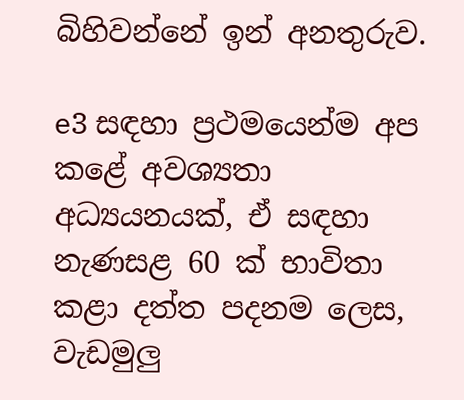බිහිවන්නේ ඉන් අනතුරුව.

e3 සඳහා ප්‍රථමයෙන්ම අප කළේ අවශ්‍යතා අධ්‍යයනයක්, ඒ සඳහා නැණසළ 60 ක් භාවිතා කළා දත්ත පදනම ලෙස, වැඩමුලු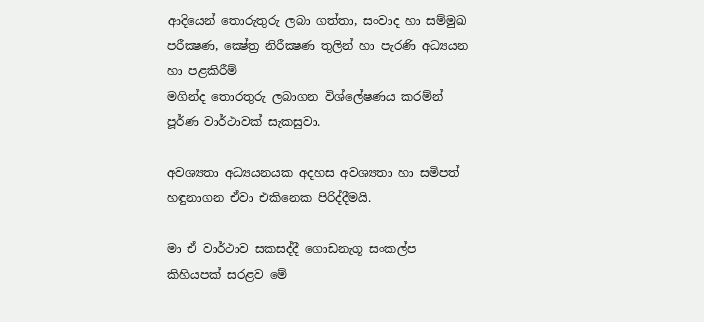ආදියෙන් තොරුතුරු ලබා ගත්තා, සංවාද හා සම්මුඛ
පරීක්‍ෂණ, ක්‍ෂේත්‍ර නිරීක්‍ෂණ තුලින් හා පැරණි අධ්‍යයන හා පළකිරීම්
මගින්ද තොරතුරු ලබාගන විශ්ලේෂණය කරම්න් පූර්ණ වාර්ථාවක් සැකසුවා.

අවශ්‍යතා අධ්‍යයනයක අදහස අවශ්‍යතා හා සමිපත් හඳුනාගන ඒවා එකිනෙක පිරිද්දීමයි.

මා ඒ වාර්ථාව සකසද්දී ගොඩනැගූ සංකල්ප කිහියපක් සරළව මේ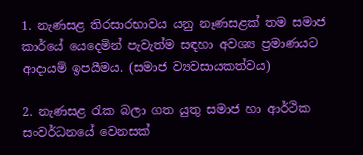1. නැණසළ තිරසාරභාවය යනු නෑණසළක් තම සමාජ කාර්යේ යෙදෙමින් පැවැත්ම සඳහා අවශ්‍ය ප්‍රමාණයට ආදායම් ඉපයීමය. (සමාජ ව්‍යවසායකත්වය)

2. නැණසළ රැක බලා ගත යුතු සමාජ හා ආර්ථික සංවර්ධනයේ වෙනසක්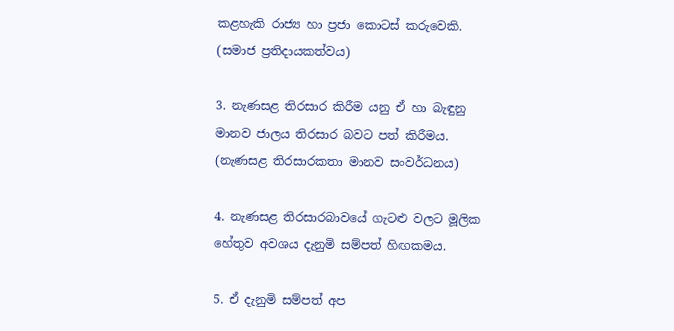කළහැකි රාජ්‍ය හා ප්‍රජා කොටස් කරුවෙකි. (සමාජ ප්‍රතිදායකත්වය)

3. නැණසළ තිරසාර කිරීම යනු ඒ හා බැඳුනු මානව ජාලය තිරසාර බවට පත් කිරීමය. (නැණසළ තිරසාරකතා මානව සංවර්ධනය)

4. නැණසළ තිරසාරබාවයේ ගැටළු වල‍ට මූලික හේතුව අවශ‍ය දැනුමි සම්පත් හිඟකමය.

5. ඒ දැනුමි සම්පත් අප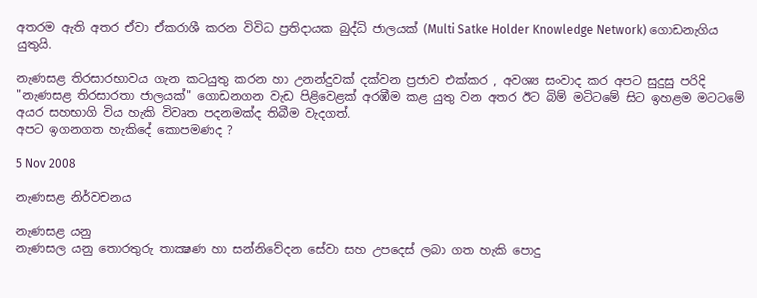අතරම ඇති අතර ඒවා ඒකරාශී කරන විවිධ ප්‍රතිදායක බුද්ධි ජාලයක් (Multi Satke Holder Knowledge Network) ගොඩනැගිය යුතුයි.

නැණසළ තිරසාරභාවය ගැන කටයුතු කරන හා උනන්දුවක් දක්වන ප්‍රජාව එක්කර , අවශ්‍ය සංවාද කර අපට සුදුසු පරිදි "නැණසළ තිරසාරතා ජා‍ලයක්" ගොඩනගන වැඩ පිළිවෙළක් අරඹීම කළ යුතු වන අතර ඊට බිම් මටිටමේ සිට ඉහළම මටටමේ අයර සහභාගි විය හැකි විවෘත පදනමක්ද තිබීම වැදගත්.
අපට ඉගනගත හැකිදේ කොපමණද ?

5 Nov 2008

නැණසළ නිර්වචනය

නැණසළ යනු
නැණසල යනු තොරතුරු තාක්‍ෂණ හා සන්නිවේදන සේවා සහ උපදෙස් ලබා ගත හැකි පොදු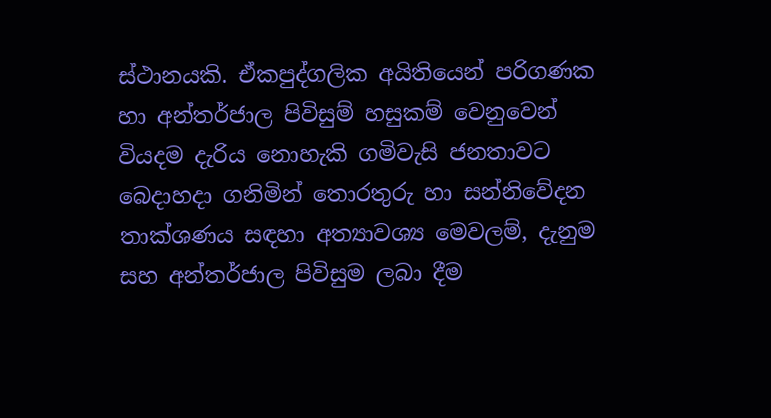ස්ථානයකි. ඒකපුද්ගලික අයිතියෙන් පරිගණක හා අන්තර්ජාල පිවිසුම් හසුකම් වෙනුවෙන් වියදම දැරිය නොහැකි ගමිවැසි ජනතාවට බෙදාහදා ගනිමින් තොරතුරු හා සන්නිවේදන තාක්ශණය සඳහා අත්‍යාවශ්‍ය මෙවලම්, දැනුම සහ අන්තර්ජාල පිවිසුම ලබා දීම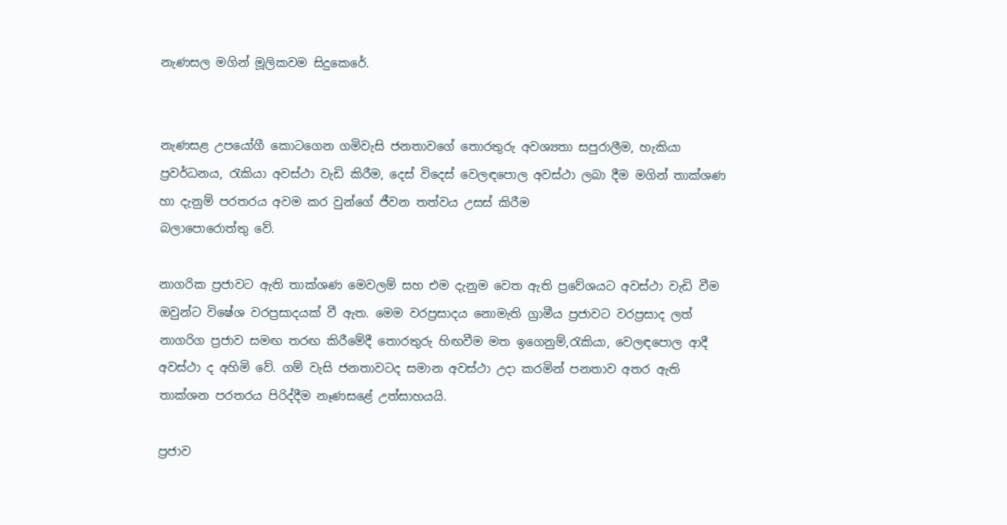නැණසල මගින් මූලිකවම සිදුකෙරේ.


නැණසළ උපයෝගී කොටගෙන ගමිවැසි ජනතාවගේ තොරතුරු අවශ්‍යතා සපුරාලීම, හැකියා ප්‍රවර්ධනය, රැකියා අවස්ථා වැඩි කිරීම, දෙස් විදෙස් වෙලඳපොල අවස්ථා ලබා දීම මගින් තාක්ශණ හා දැනුම් පරතරය අවම කර වුන්ගේ ජීවන තත්වය උසස් කිරීම
බලාපොරොත්තු වේ.

නාගරික ප්‍රජාවට ඇති තාක්ශණ මෙවලම් සහ එම දැනුම වෙත ඇති ප්‍රවේශයට අවස්ථා වැඩි වීම ඔවුන්ට විෂේශ වරප්‍රසාදයක් වී ඇත. මෙම වරප්‍රසාදය නොමැති ග්‍රාමීය ප්‍රජාවට වරප්‍රසාද ලත් නාගරිග ප්‍රජාව සමඟ තරඟ කිරීමේදී තොරතුරු හිඟවීම මත ඉගෙනුම්,රැකියා, වෙලඳපොල ආදී අවස්ථා ද අහිමි වේ. ගම් වැසි ජනතාවටද සමාන අවස්ථා උදා කරමින් පනතාව අතර ඇති තාක්ශන පරතරය පිරිද්දීම නෑණසළේ උත්සාහයයි.

ප්‍රජාව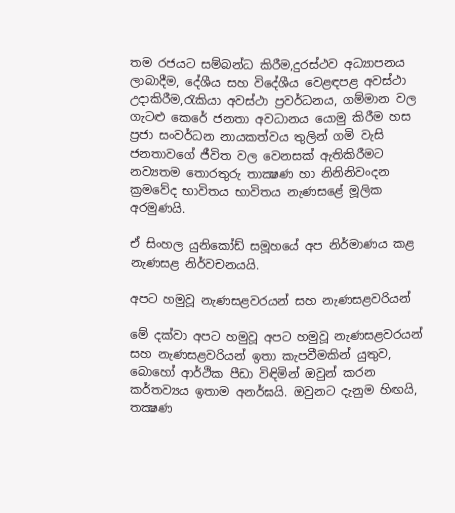තම රජයට සම්බන්ධ කිරීම,දුරස්ථව අධ්‍යාපනය ලාබාදීම, දේශීය සහ විදේශීය වෙළඳපළ අවස්ථා උදාකිරීම,රැකියා අවස්ථා ප්‍රවර්ධනය, ගම්මාන වල ගැටළු කෙරේ ජනතා අවධානය යොමු කිරීම හස ප්‍රජා සංවර්ධන නායකත්වය තුලින් ගමි වැසි ජනතාවගේ ජීවිත වල වෙනසක් ඇතිකිරීමට නව්‍යතම තොරතුරු තාක්‍ෂණ හා නිනිනිවංදන ක්‍රමවේද භාවිතය භාවිතය නැණසළේ මූලික අරමුණයි.

ඒ සිංහල යුනිකෝඩ් සමූහයේ අප නිර්මාණය කළ නැණසළ නිර්වචනයයි.

අපට හමුවූ නැණසළවරයන් සහ නැණසළවරියන්

මේ දක්වා අපට හමුවූ අපට හමුවූ නැණසළවරයන් සහ නැණසළවරියන් ඉතා කැපවීමකින් යුතුව, බොහෝ ආර්ථික පීඩා විඳිමින් ඔවුන් කරන කර්තව්‍යය ඉතාම අනර්ඝයි. ඔවුනට දැනුම හිඟයි, තක්‍ෂණ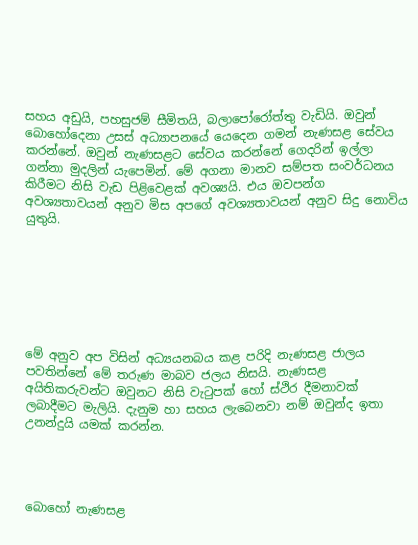සහය අඩුයි, පහසුජම් සීමිතයි, බලාපෝරෝත්තු වැඩියි. ඔවුන් බොහෝදෙනා උසස් අධ්‍යාපනයේ යෙදෙන ගමන් නැණසළ සේවය කරන්නේ. ඔවුන් නැණසළට සේවය කරන්නේ ගෙදරින් ඉල්ලා ගන්නා මුද‍ලින් යැපෙමින්. මේ අගනා මානව සම්පත සංවර්ධනය කිරීමට නිසි වැඩ පිළිවෙළක් අවශ්‍යයි. එය ඔවපන්ග අවශ්‍යතාවයන් අනුව මිස අපගේ අවශ්‍යතාවයන් අනුව සිදු නොවිය යුතුයි.







මේ අනුව අප විසින් අධ්‍යයනබය කළ පරිදි නැණසළ ජාලය පවතින්නේ මේ තරුණ මාබව ජලය නිසයි. නැණසළ අයිතිකරුවන්ට ඔවුනට නිසි වැටුපක් හෝ ස්ථිර දීමනාවක් ලබාදීමට මැලියි. දැනුම හා සහය ලැබෙනවා නම් ඔවුන්ද ඉතා උනන්දුයි යමක් කරන්න.




බොහෝ නැණසළ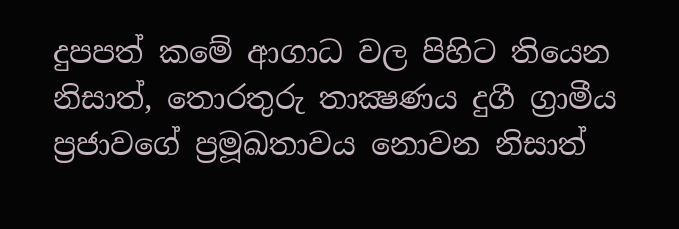දුපපත් කමේ ආගාධ වල පිහිට තියෙන නිසාත්, තොරතුරු තාක්‍ෂණය දුගී ග්‍රාමීය ප්‍රජාවගේ ප්‍රමූඛතාවය නොවන නිසාත්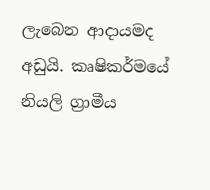ලැබෙන ආදායමද අඩුයි. කෘෂිකර්මයේ නියලි ග්‍රාමීය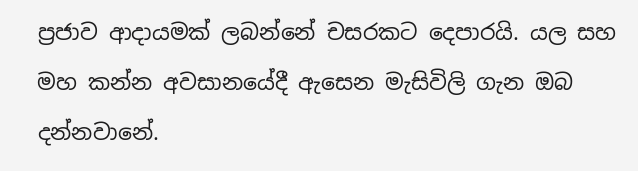ප්‍රජාව ආදායමක් ලබන්නේ චසරකට දෙපාරයි. යල සහ මහ කන්න අවසානයේදී ඇසෙන මැසිවිලි ගැන ඔබ දන්නවානේ.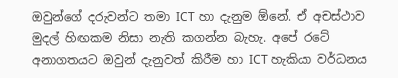ඔවුන්ගේ දරුවන්ට තමා ICT හා දැනුම ඕනේ. ඒ අචස්ථාව මුදල් හිඟකම නිසා නැති කගන්න බැහැ. අපේ රටේ අනාගතයට ඔවුන් දැනුවත් කිරීම හා ICT හැකියා වර්ධනය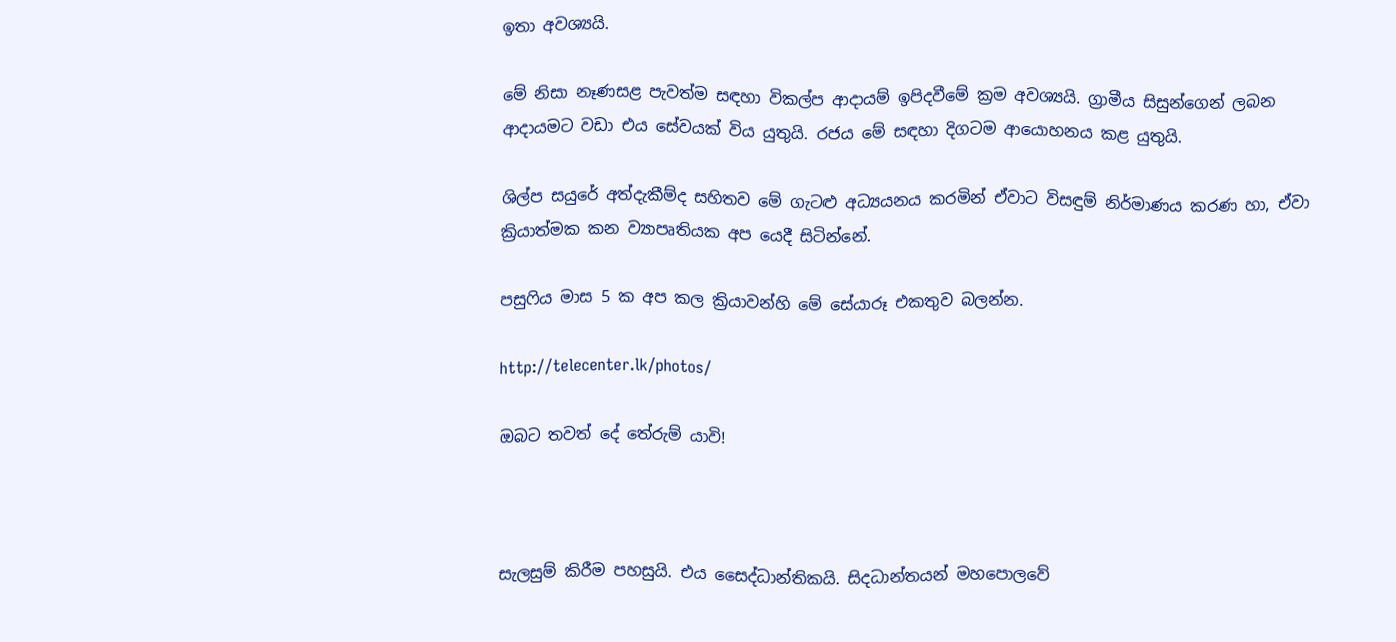ඉතා අවශ්‍යයි.

මේ නිසා නෑණසළ පැවත්ම සඳහා විකල්ප ආදායම් ඉපිදවීමේ ක්‍රම අවශ්‍යයි. ග්‍රාමීය සිසුන්ගෙන් ලබන ආදායමට වඩා එය සේවයක් විය යුතුයි. රජය මේ සඳහා දිගටම ආයොහනය කළ යුතුයි.

ශිල්ප සයුරේ අත්දැකීම්ද සහිතව මේ ගැටළු අධ්‍යයනය කරමින් ඒවාට විසඳුම් නිර්මාණය කරණ හා, ඒවා ක්‍රියාත්මක කන ව්‍යාපෘතියක අප යෙදී සිටින්නේ.

පසුෆිය මාස 5 ක අප කල ක්‍රියාවන්හි මේ සේයාරූ එකතුව බලන්න.

http://telecenter.lk/photos/

ඔබට තවත් දේ තේරුම් යාවි!



සැලසුම් කිරීම පහසුයි. එය සෛද්ධාන්තිකයි. සිදධාන්තයන් මහපොලවේ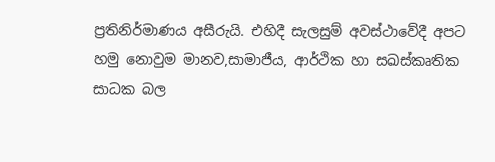ප්‍රතිනිර්මාණය අසීරුයි. එහිදී සැලසුම් අවස්ථාවේදී අපට හමු නොවුම මානව,සාමාජීය, ආර්ථික හා සඛස්කෘතික සාධක බල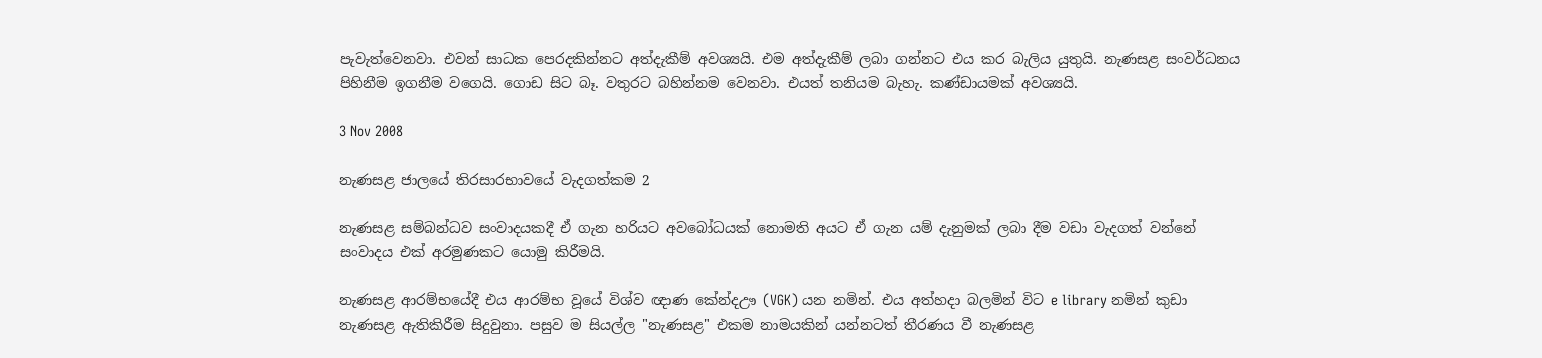පැවැත්වෙනවා. එවන් සාධක පෙරදකින්නට අත්දැකීම් අවශ්‍යයි. එම අත්දැකීම් ලබා ගන්නට එය කර බැලිය යුතුයි. නැණසළ සංවර්ධනය පිහිනීම ඉගනීම වගෙයි. ගොඩ සිට බෑ. වතුරට බහින්නම වෙනවා. එයත් තනියම බැහැ. කණ්ඩායමක් අවශ්‍යයි.

3 Nov 2008

නැණසළ ජාලයේ තිරසාරභාවයේ වැදගත්කම 2

නැණසළ සම්බන්ධව සංවාදයකදී ඒ ගැන හරියට අවබෝධයක් නොමති අයට ඒ ගැන යම් දැනුමක් ලබා දීම වඩා වැදගත් වන්නේ සංවාදය එක් අරමුණකට යොමු කිරීමයි.

නැණසළ ආරම්භයේදී එය ආරම්භ වූයේ විශ්ව ඥාණ කේන්දඌ (VGK) යන නමින්. එය අත්හදා බලමින් විට e library නමින් කුඩා නැණසළ ඇතිකිරීම සිදුවුනා. පසුව ම සියල්ල "නැණසළ" එකම නාමයකින් යන්නටත් තීරණය වී නැණසළ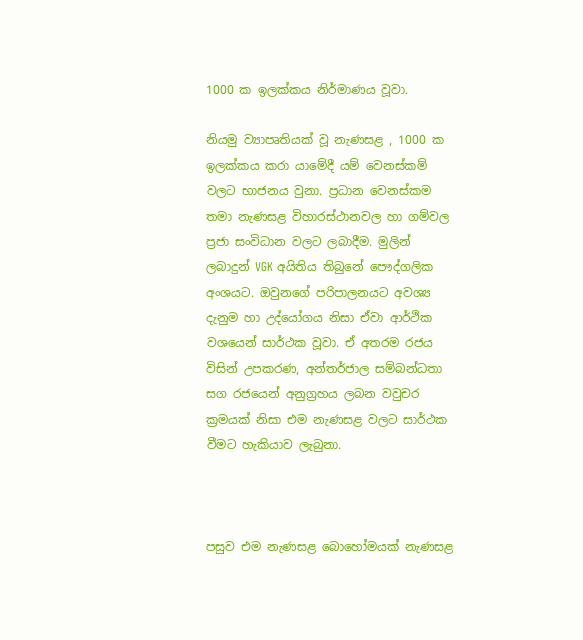1000 ක ඉලක්කය නිර්මාණය වූවා.

නියමු ව්‍යාපෘතියක් වූ නැණසළ , 1000 ක ඉලක්කය කරා යාමේදී යම් වෙනස්කම් වලට භාජනය වුනා. ප්‍රධාන වෙනස්කම තමා නැණසළ විහාරස්ථානවල හා ගම්වල ප්‍රජා සංවිධාන වලට ‍ලබාදීම. මුලින් ලබාදුන් VGK අයිතිය තිබුනේ පෞද්ගලික අංශයට. ඔවුනගේ පරිපාලනයට අවශ්‍ය දැනුම හා උද්යෝගය නිසා ඒවා ආර්ථික වශයෙන් සාර්ථක වූවා. ඒ අතරම රජය විසින් උපකරණ, අන්තර්ජාල සම්බන්ධතා සග රජයෙන් අනුග්‍රහය ලබන වවුචර ක්‍රමයක් නිසා එම නැණසළ වලට සාර්ථක වීමට හැකියාව ලැබුනා.



පසුව එම නැණසළ බොහෝමයක් නැණසළ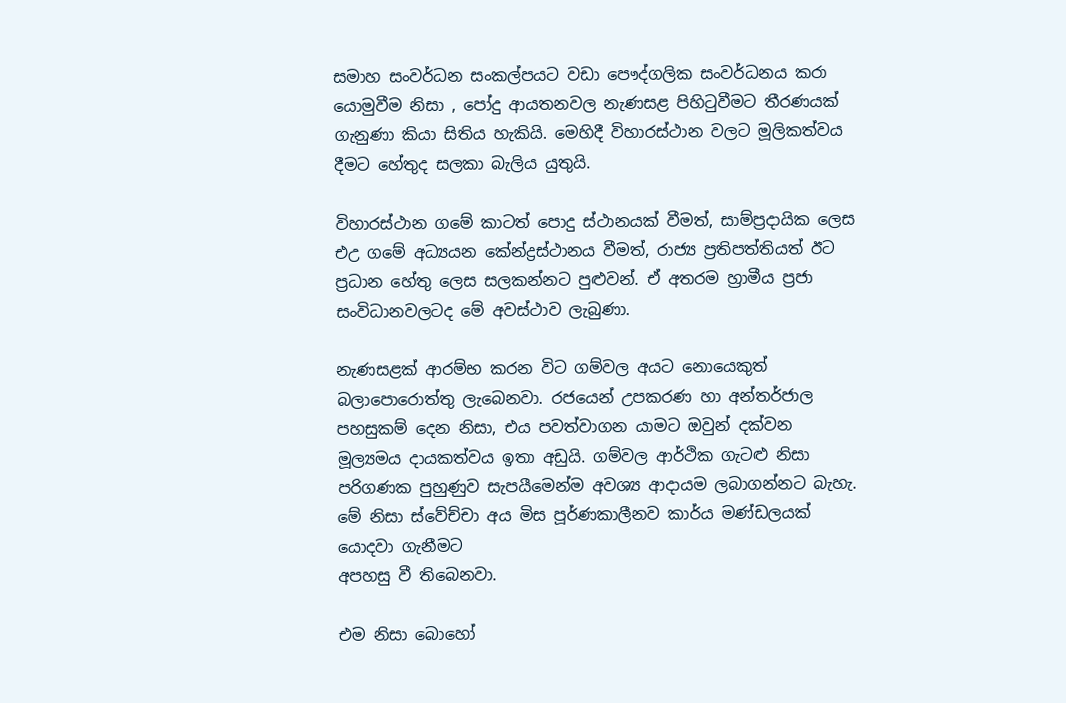සමාහ සංවර්ධන සංකල්පයට වඩා පෞද්ගලික සංවර්ධනය කරා යොමුවීම නිසා , පෝදු ආයතනවල නැණසළ පිහිටුවීමට තීරණයක් ගැනුණා කියා සිතිය හැකියි. මෙහිදී විහාරස්ථාන වලට මූලිකත්වය දීමට හේතුද සලකා බැලිය යුතුයි.

විහාරස්ථාන ගමේ කාටත් පොදු ස්ථානයක් වීමත්, සාම්ප්‍රදායික ලෙස එඋ ගමේ අධ්‍යයන කේන්ද්‍රස්ථානය වීමත්, රාජ්‍ය ප්‍රතිපත්තියත් ඊට ප්‍රධාන හේතු ලෙස සලකන්නට පුළුවන්. ඒ අතරම හ්‍රාමීය ප්‍රජා සංවිධානවලටද මේ අවස්ථාව ලැබුණා.

නැණසළක් ආරම්භ කරන විට ගම්වල අයට නොයෙකුත් බලාපොරොත්තු ලැබෙනවා. රජයෙන් උපකරණ හා අන්තර්ජාල පහසුකම් දෙන නිසා, එය පවත්වාගන යාමට ඔවුන් දක්වන මූල්‍යමය දායකත්වය ඉතා අඩුයි. ගම්වල ආර්ථික ගැටළු නිසා පරිගණක පුහුණුව සැපයීමෙන්ම අවශ්‍ය ආදායම ලබාගන්නට බැහැ. මේ නිසා ස්වේච්චා අය මිස පූර්ණකාලීනව කාර්ය මණ්ඩලයක් යොදවා ගැනීමට
අපහසු වී තිබෙනවා.

එම නිසා බොහෝ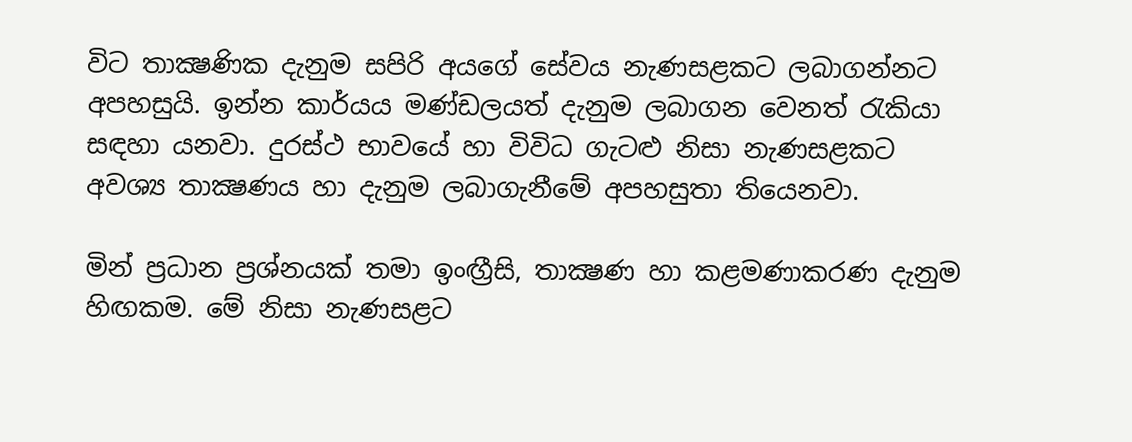විට තාක්‍ෂණික දැනුම සපිරි අයගේ සේවය නැණසළකට ලබාගන්නට අපහසුයි. ඉන්න කාර්යය මණ්ඩලයත් දැනුම ලබාගන වෙනත් රැකියා සඳහා යනවා. දුරස්ථ භාවයේ හා විවිධ ගැටළු නිසා නැණසළකට අවශ්‍ය තාක්‍ෂණය හා දැනුම ලබාගැනීමේ අපහසුතා තියෙනවා.

මින් ප්‍රධාන ප්‍රශ්නයක් තමා ඉංඟ්‍රීසි, තාක්‍ෂණ හා කළමණාකරණ දැනුම හිඟකම. මේ නිසා නැණසළට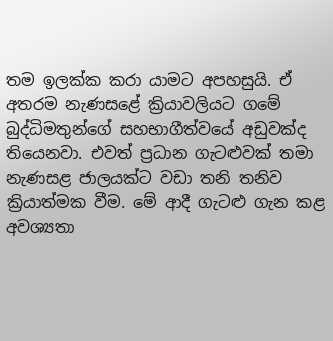තම ඉලක්ක කරා යාමට අපහසුයි. ඒ අතරම නැණසළේ ක්‍රියාවලියට ගමේ බුද්ධිමතුන්ගේ සහභාගීත්වයේ අඩුවක්ද තියෙනවා. එවත් ප්‍රධාන ගැටළුවක් තමා නැණසළ ජාලයක්ට වඩා තනි තනිව ක්‍රියාත්මක වීම. මේ ආදී ගැටළු ගැන කළ අවශ්‍යතා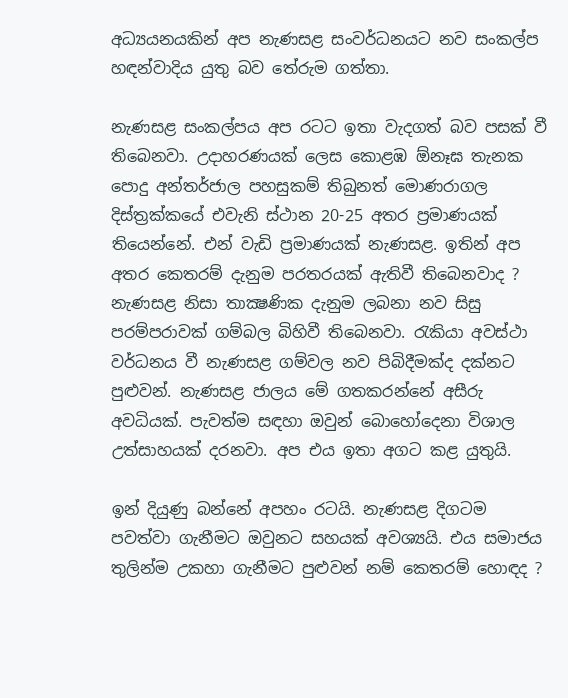අධ්‍යයනයකින් අප නැණසළ සංවර්ධනයට නව සංකල්ප හඳන්වාදිය යුතු බව තේරුම ගත්තා.

නැණසළ සංකල්පය අප රටට ඉතා වැදගත් බව පසක් වී තිබෙනවා. උදාහරණයක් ලෙස කොළඹ ඕනෑඝ තැනක පොදු අන්තර්ජාල පහසුකම් තිබුනත් මොණරාගල දිස්ත්‍රක්කයේ එවැනි ස්ථාන 20-25 අතර ප්‍රමාණයක් තියෙන්නේ. එන් වැඩි ප්‍රමාණයක් නැණසළ. ඉතින් අප අතර කෙතරම් දැනුම පරතරයක් ඇතිවී තිබෙනවාද ? නැණසළ නිසා තාක්‍ෂණික දැනුම ලබනා නව සිසු පරම්පරාවක් ගම්බල බිහිවී තිබෙනවා. රැකියා අවස්ථා වර්ධනය වී නැණසළ ගම්වල නව පිබිදීමක්ද දක්නට පුළුවන්. නැණසළ ජාලය මේ ගතකරන්නේ අසීරු අවධියක්. පැවත්ම සඳහා ඔවුන් බොහෝදෙනා විශාල උත්සාහයක් දරනවා. අප එය ඉතා අගට කළ යුතුයි.

ඉන් දියුණු බන්නේ අපහං රටයි. නැණසළ දිගටම පවත්වා ගැනීමට ඔවුනට සහයක් අවශ්‍යයි. එය සමාජය තුලින්ම උකහා ගැනීමට පුළුවන් නම් කෙතරම් හොඳද ?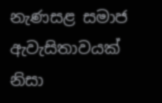නැණසළ සමාජ ඇවැසිතාවයක් නිසා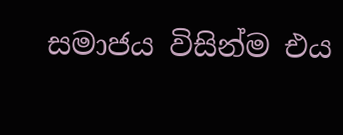සමාජය විසින්ම එය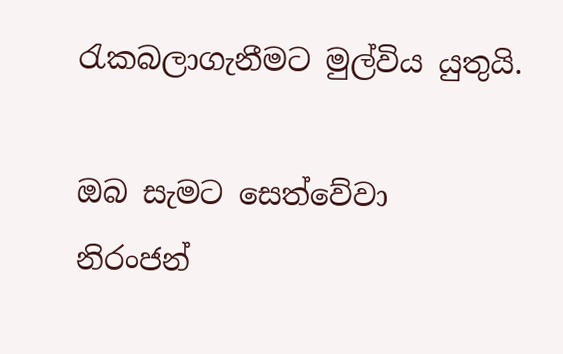රැකබලාගැනීමට මුල්විය යුතුයි.

ඔබ සැමට සෙත්වේවා
නිරංජන්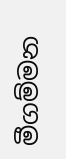මීගම්මන